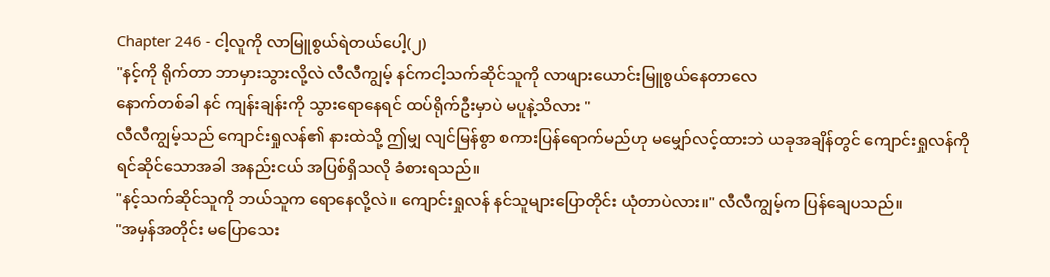Chapter 246 - ငါ့လူကို လာမြူစွယ်ရဲတယ်ပေါ့(၂)
"နင့်ကို ရိုက်တာ ဘာမှားသွားလို့လဲ လီလီကျွမ့် နင်ကငါ့သက်ဆိုင်သူကို လာဖျားယောင်းမြူစွယ်နေတာလေ
နောက်တစ်ခါ နင် ကျန်းချန်းကို သွားရောနေရင် ထပ်ရိုက်ဦးမှာပဲ မပူနဲ့သိလား "
လီလီကျွမ့်သည် ကျောင်းရှုလန်၏ နားထဲသို့ ဤမျှ လျင်မြန်စွာ စကားပြန်ရောက်မည်ဟု မမျှော်လင့်ထားဘဲ ယခုအချိန်တွင် ကျောင်းရှုလန်ကို ရင်ဆိုင်သောအခါ အနည်းငယ် အပြစ်ရှိသလို ခံစားရသည်။
"နင့်သက်ဆိုင်သူကို ဘယ်သူက ရောနေလို့လဲ။ ကျောင်းရှုလန် နင်သူများပြောတိုင်း ယုံတာပဲလား။" လီလီကျွမ့်က ပြန်ချေပသည်။
"အမှန်အတိုင်း မပြောသေး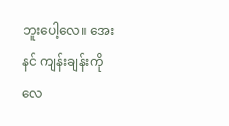ဘူးပေါ့လေ။ အေး နင် ကျန်းချန်းကိုလေ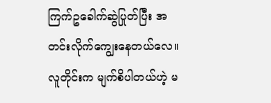ကြက်ဥခေါက်ဆွဲပြုတ်ပြီး အတင်းလိုက်ကျွေးနေတယ်လေ။ လူတိုင်းက မျက်စိပါတယ်ဟဲ့ မ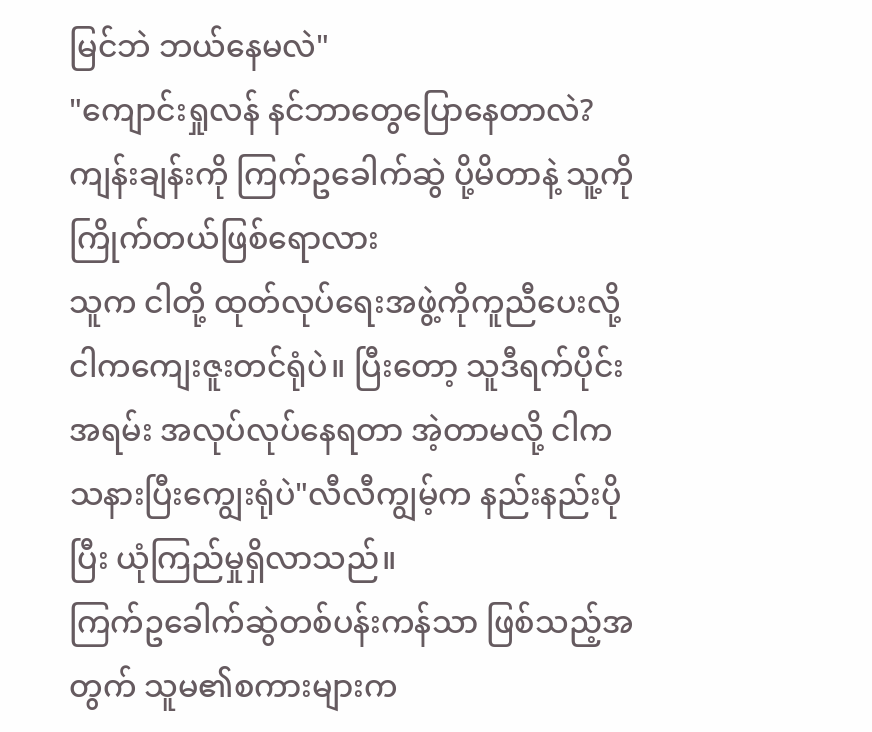မြင်ဘဲ ဘယ်နေမလဲ"
"ကျောင်းရှုလန် နင်ဘာတွေပြောနေတာလဲ? ကျန်းချန်းကို ကြက်ဥခေါက်ဆွဲ ပို့မိတာနဲ့ သူ့ကိုကြိုက်တယ်ဖြစ်ရောလား
သူက ငါတို့ ထုတ်လုပ်ရေးအဖွဲ့ကိုကူညီပေးလို့ ငါကကျေးဇူးတင်ရုံပဲ။ ပြီးတော့ သူဒီရက်ပိုင်း အရမ်း အလုပ်လုပ်နေရတာ အဲ့တာမလို့ ငါက သနားပြီးကျွေးရုံပဲ"လီလီကျွမ့်က နည်းနည်းပိုပြီး ယုံကြည်မှုရှိလာသည်။
ကြက်ဥခေါက်ဆွဲတစ်ပန်းကန်သာ ဖြစ်သည့်အတွက် သူမ၏စကားများက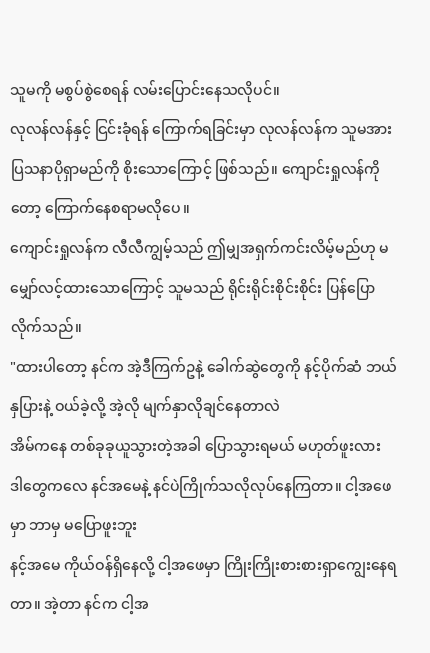သူမကို မစွပ်စွဲစေရန် လမ်းပြောင်းနေသလိုပင်။
လုလန်လန်နှင့် ငြင်းခုံရန် ကြောက်ရခြင်းမှာ လုလန်လန်က သူမအား ပြသနာပိုရှာမည်ကို စိုးသောကြောင့် ဖြစ်သည်။ ကျောင်းရှုလန်ကိုတော့ ကြောက်နေစရာမလိုပေ။
ကျောင်းရှုလန်က လီလီကျွမ့်သည် ဤမျှအရှက်ကင်းလိမ့်မည်ဟု မမျှော်လင့်ထားသောကြောင့် သူမသည် ရိုင်းရိုင်းစိုင်းစိုင်း ပြန်ပြောလိုက်သည်။
"ထားပါတော့ နင်က အဲ့ဒီကြက်ဥနဲ့ ခေါက်ဆွဲတွေကို နင့်ပိုက်ဆံ ဘယ်နှပြားနဲ့ ဝယ်ခဲ့လို့ အဲ့လို မျက်နှာလိုချင်နေတာလဲ
အိမ်ကနေ တစ်ခုခုယူသွားတဲ့အခါ ပြောသွားရမယ် မဟုတ်ဖူးလား
ဒါတွေကလေ နင်အမေနဲ့ နင်ပဲကြိုက်သလိုလုပ်နေကြတာ။ ငါ့အဖေမှာ ဘာမှ မပြောဖူးဘူး
နင့်အမေ ကိုယ်ဝန်ရှိနေလို့ ငါ့အဖေမှာ ကြိုးကြိုးစားစားရှာကျွေးနေရတာ။ အဲ့တာ နင်က ငါ့အ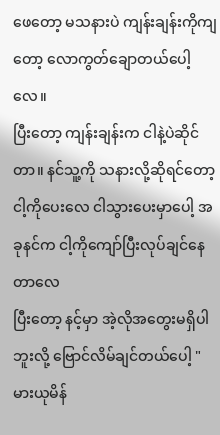ဖေတော့ မသနားပဲ ကျန်းချန်းကိုကျတော့ လောကွတ်ချောတယ်ပေါ့လေ။
ပြီးတော့ ကျန်းချန်းက ငါနဲ့ပဲဆိုင်တာ။ နင်သူ့ကို သနားလို့ဆိုရင်တော့ ငါ့ကိုပေးလေ ငါသွားပေးမှာပေါ့ အခုနင်က ငါ့ကိုကျော်ပြီးလုပ်ချင်နေတာလေ
ပြီးတော့ နင့်မှာ အဲ့လိုအတွေးမရှိပါဘူးလို့ ဗြောင်လိမ်ချင်တယ်ပေါ့ "
မားယုမိန်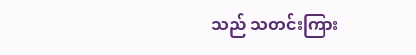သည် သတင်းကြား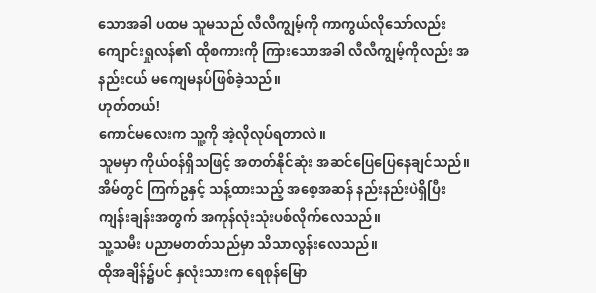သောအခါ ပထမ သူမသည် လီလီကျွမ့်ကို ကာကွယ်လိုသော်လည်း ကျောင်းရှုလန်၏ ထိုစကားကို ကြားသောအခါ လီလီကျွမ့်ကိုလည်း အနည်းငယ် မကျေမနပ်ဖြစ်ခဲ့သည်။
ဟုတ်တယ်!
ကောင်မလေးက သူ့ကို အဲ့လိုလုပ်ရတာလဲ။
သူမမှာ ကိုယ်ဝန်ရှိသဖြင့် အတတ်နိုင်ဆုံး အဆင်ပြေပြေနေချင်သည်။
အိမ်တွင် ကြက်ဥနှင့် သန့်ထားသည့် အစေ့အဆန် နည်းနည်းပဲရှိပြီး ကျန်းချန်းအတွက် အကုန်လုံးသုံးပစ်လိုက်လေသည်။
သူ့သမီး ပညာမတတ်သည်မှာ သိသာလွန်းလေသည်။
ထိုအချိန်၌ပင် နှလုံးသားက ရေစုန်မြော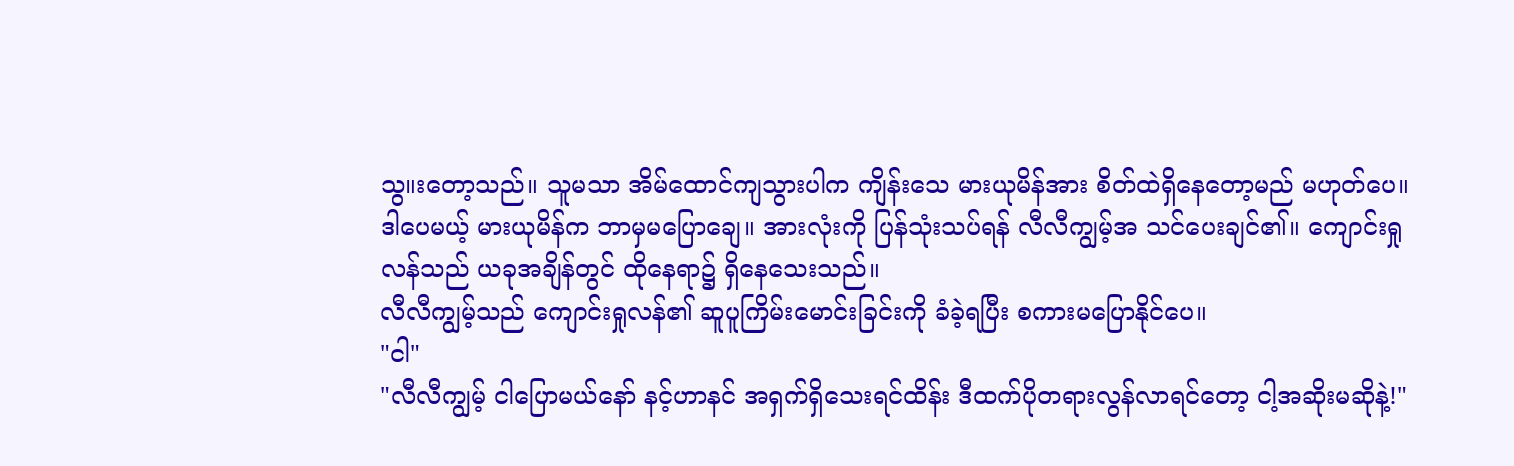သွ။းတော့သည်။ သူမသာ အိမ်ထောင်ကျသွားပါက ကျိန်းသေ မားယုမိန်အား စိတ်ထဲရှိနေတော့မည် မဟုတ်ပေ။
ဒါပေမယ့် မားယုမိန်က ဘာမှမပြောချေ။ အားလုံးကို ပြန်သုံးသပ်ရန် လီလီကျွမ့်အ သင်ပေးချင်၏။ ကျောင်းရှုလန်သည် ယခုအချိန်တွင် ထိုနေရာ၌ ရှိနေသေးသည်။
လီလီကျွမ့်သည် ကျောင်းရှုလန်၏ ဆူပူကြိမ်းမောင်းခြင်းကို ခံခဲ့ရပြီး စကားမပြောနိုင်ပေ။
"ငါ"
"လီလီကျွမ့် ငါပြောမယ်နော် နင့်ဟာနင် အရှက်ရှိသေးရင်ထိန်း ဒီထက်ပိုတရားလွန်လာရင်တော့ ငါ့အဆိုးမဆိုနဲ့!"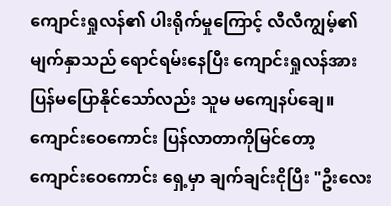ကျောင်းရှုလန်၏ ပါးရိုက်မှုကြောင့် လီလီကျွမ့်၏ မျက်နှာသည် ရောင်ရမ်းနေပြီး ကျောင်းရှုလန်အား ပြန်မပြောနိုင်သော်လည်း သူမ မကျေနပ်ချေ။
ကျောင်းဝေကောင်း ပြန်လာတာကိုမြင်တော့ ကျောင်းဝေကောင်း ရှေ့မှာ ချက်ချင်းငိုပြီး "ဦးလေး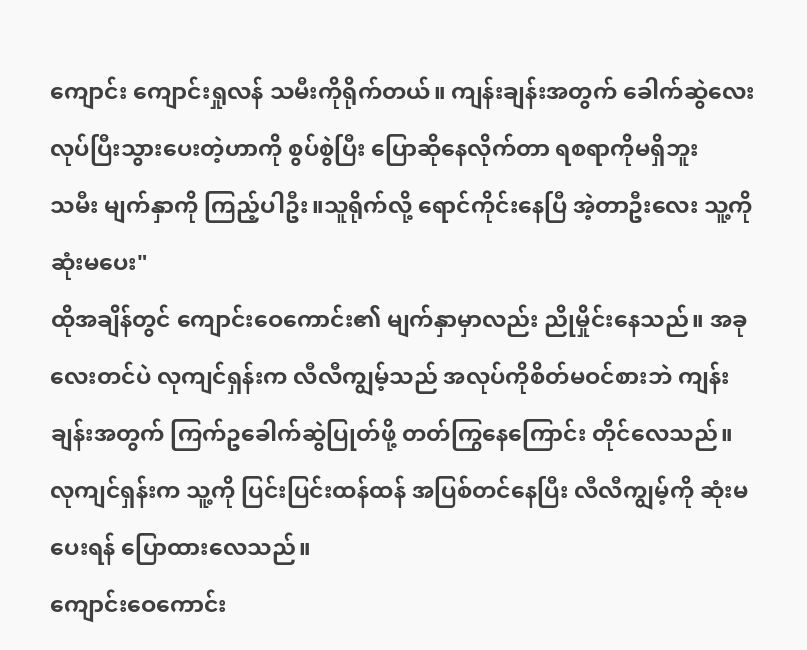ကျောင်း ကျောင်းရှုလန် သမီးကိုရိုက်တယ်။ ကျန်းချန်းအတွက် ခေါက်ဆွဲလေး လုပ်ပြီးသွားပေးတဲ့ဟာကို စွပ်စွဲပြီး ပြောဆိုနေလိုက်တာ ရစရာကိုမရှိဘူး
သမီး မျက်နှာကို ကြည့်ပါဦး။သူရိုက်လို့ ရောင်ကိုင်းနေပြီ အဲ့တာဦးလေး သူ့ကိုဆုံးမပေး"
ထိုအချိန်တွင် ကျောင်းဝေကောင်း၏ မျက်နှာမှာလည်း ညိုမှိုင်းနေသည်။ အခုလေးတင်ပဲ လုကျင်ရှန်းက လီလီကျွမ့်သည် အလုပ်ကိုစိတ်မဝင်စားဘဲ ကျန်းချန်းအတွက် ကြက်ဥခေါက်ဆွဲပြုတ်ဖို့ တတ်ကြွနေကြောင်း တိုင်လေသည်။
လုကျင်ရှန်းက သူ့ကို ပြင်းပြင်းထန်ထန် အပြစ်တင်နေပြီး လီလီကျွမ့်ကို ဆုံးမပေးရန် ပြောထားလေသည်။
ကျောင်းဝေကောင်း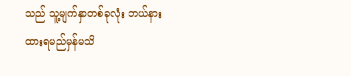သည် သူ့မျက်နှာတစ်ခုလုံး ဘယ်နားထားရမည်မှန်မသိ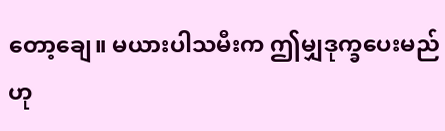တော့ချေ။ မယားပါသမီးက ဤမျှဒုက္ခပေးမည်ဟု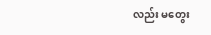လည်း မတွေး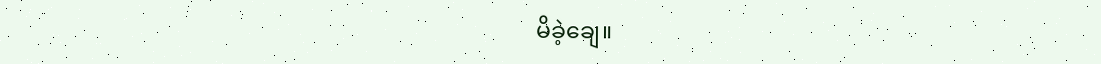မိခဲ့ချေ။